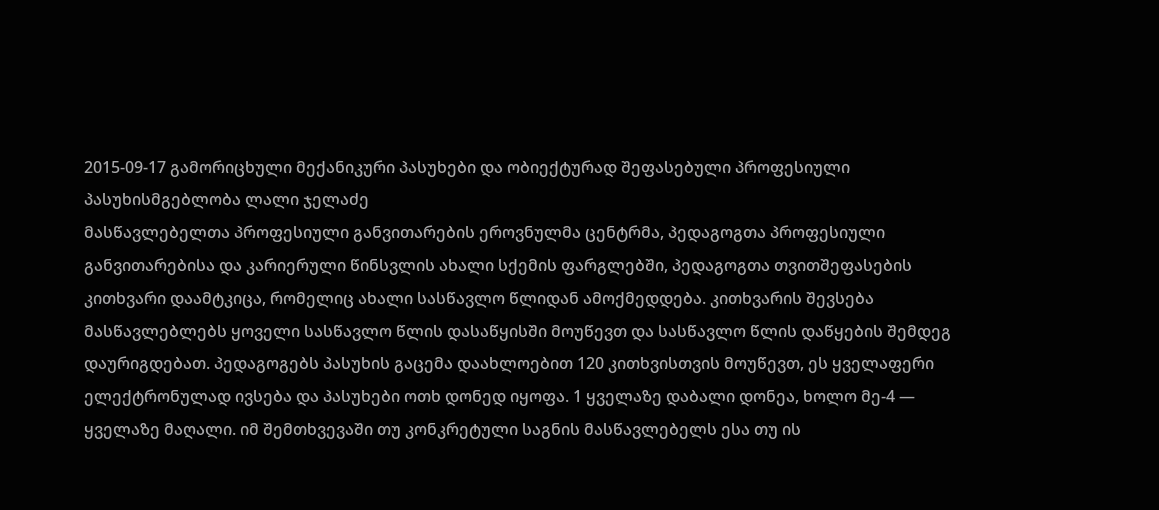2015-09-17 გამორიცხული მექანიკური პასუხები და ობიექტურად შეფასებული პროფესიული პასუხისმგებლობა ლალი ჯელაძე
მასწავლებელთა პროფესიული განვითარების ეროვნულმა ცენტრმა, პედაგოგთა პროფესიული განვითარებისა და კარიერული წინსვლის ახალი სქემის ფარგლებში, პედაგოგთა თვითშეფასების კითხვარი დაამტკიცა, რომელიც ახალი სასწავლო წლიდან ამოქმედდება. კითხვარის შევსება მასწავლებლებს ყოველი სასწავლო წლის დასაწყისში მოუწევთ და სასწავლო წლის დაწყების შემდეგ დაურიგდებათ. პედაგოგებს პასუხის გაცემა დაახლოებით 120 კითხვისთვის მოუწევთ, ეს ყველაფერი ელექტრონულად ივსება და პასუხები ოთხ დონედ იყოფა. 1 ყველაზე დაბალი დონეა, ხოლო მე-4 — ყველაზე მაღალი. იმ შემთხვევაში თუ კონკრეტული საგნის მასწავლებელს ესა თუ ის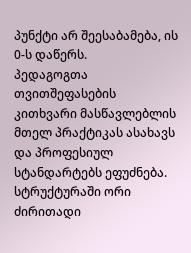პუნქტი არ შეესაბამება, ის 0-ს დაწერს.
პედაგოგთა თვითშეფასების კითხვარი მასწავლებლის მთელ პრაქტიკას ასახავს და პროფესიულ სტანდარტებს ეფუძნება. სტრუქტურაში ორი ძირითადი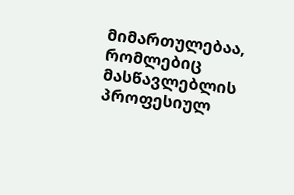მიმართულებაა, რომლებიც მასწავლებლის პროფესიულ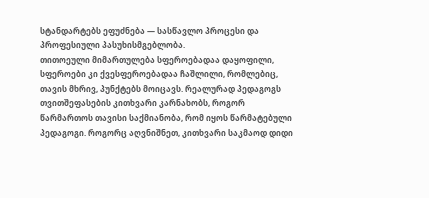სტანდარტებს ეფუძნება — სასწავლო პროცესი და პროფესიული პასუხისმგებლობა.
თითოეული მიმართულება სფეროებადაა დაყოფილი, სფეროები კი ქვესფეროებადაა ჩაშლილი, რომლებიც, თავის მხრივ, პუნქტებს მოიცავს. რეალურად პედაგოგს თვითშეფასების კითხვარი კარნახობს, როგორ წარმართოს თავისი საქმიანობა, რომ იყოს წარმატებული პედაგოგი. როგორც აღვნიშნეთ, კითხვარი საკმაოდ დიდი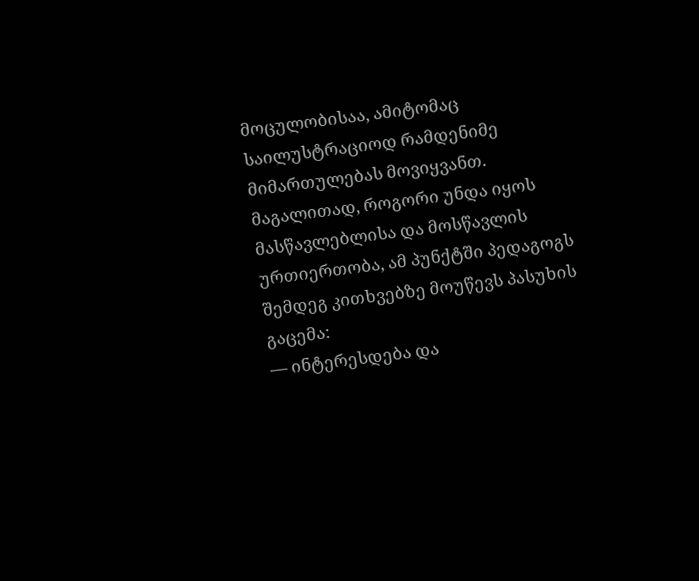მოცულობისაა, ამიტომაც საილუსტრაციოდ რამდენიმე მიმართულებას მოვიყვანთ. მაგალითად, როგორი უნდა იყოს მასწავლებლისა და მოსწავლის ურთიერთობა, ამ პუნქტში პედაგოგს შემდეგ კითხვებზე მოუწევს პასუხის გაცემა:
— ინტერესდება და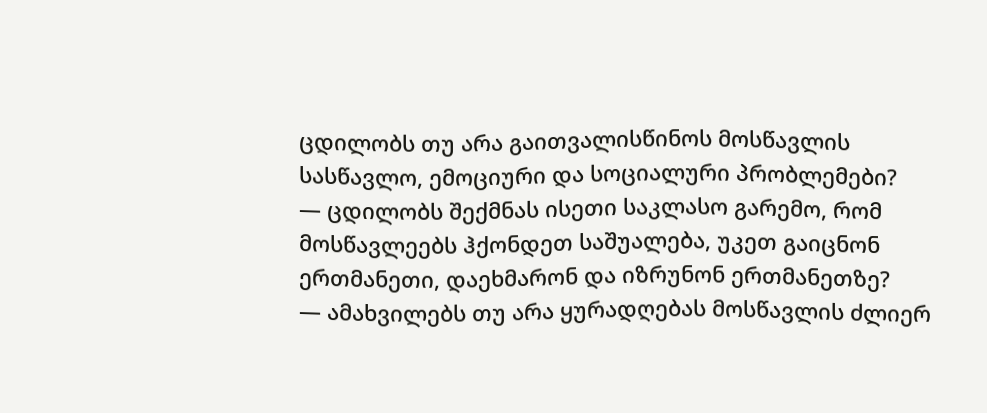ცდილობს თუ არა გაითვალისწინოს მოსწავლის სასწავლო, ემოციური და სოციალური პრობლემები?
— ცდილობს შექმნას ისეთი საკლასო გარემო, რომ მოსწავლეებს ჰქონდეთ საშუალება, უკეთ გაიცნონ ერთმანეთი, დაეხმარონ და იზრუნონ ერთმანეთზე?
— ამახვილებს თუ არა ყურადღებას მოსწავლის ძლიერ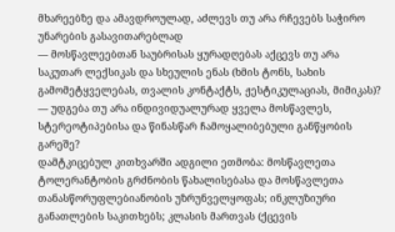მხარეებზე და ამავდროულად, აძლევს თუ არა რჩევებს საჭირო უნარების გასავითარებლად
— მოსწავლეებთან საუბრისას ყურადღებას აქცევს თუ არა საკუთარ ლექსიკას და სხეულის ენას (ხმის ტონს, სახის გამომეტყველებას, თვალის კონტაქტს, ჟესტიკულაციას, მიმიკას)?
— უდგება თუ არა ინდივიდუალურად ყველა მოსწავლეს, სტერეოტიპებისა და წინასწარ ჩამოყალიბებული განწყობის გარეშე?
დამტკიცებულ კითხვარში ადგილი ეთმობა: მოსწავლეთა ტოლერანტობის გრძნობის წახალისებასა და მოსწავლეთა თანასწორუფლებიანობის უზრუნველყოფას; ინკლუზიური განათლების საკითხებს; კლასის მართვას (ქცევის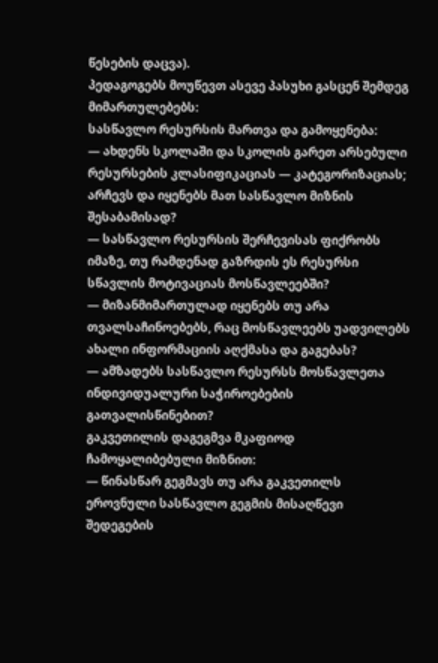წესების დაცვა).
პედაგოგებს მოუწევთ ასევე პასუხი გასცენ შემდეგ მიმართულებებს:
სასწავლო რესურსის მართვა და გამოყენება:
— ახდენს სკოლაში და სკოლის გარეთ არსებული რესურსების კლასიფიკაციას — კატეგორიზაციას; არჩევს და იყენებს მათ სასწავლო მიზნის შესაბამისად?
— სასწავლო რესურსის შერჩევისას ფიქრობს იმაზე, თუ რამდენად გაზრდის ეს რესურსი სწავლის მოტივაციას მოსწავლეებში?
— მიზანმიმართულად იყენებს თუ არა თვალსაჩინოებებს, რაც მოსწავლეებს უადვილებს ახალი ინფორმაციის აღქმასა და გაგებას?
— ამზადებს სასწავლო რესურსს მოსწავლეთა ინდივიდუალური საჭიროებების გათვალისწინებით?
გაკვეთილის დაგეგმვა მკაფიოდ ჩამოყალიბებული მიზნით:
— წინასწარ გეგმავს თუ არა გაკვეთილს ეროვნული სასწავლო გეგმის მისაღწევი შედეგების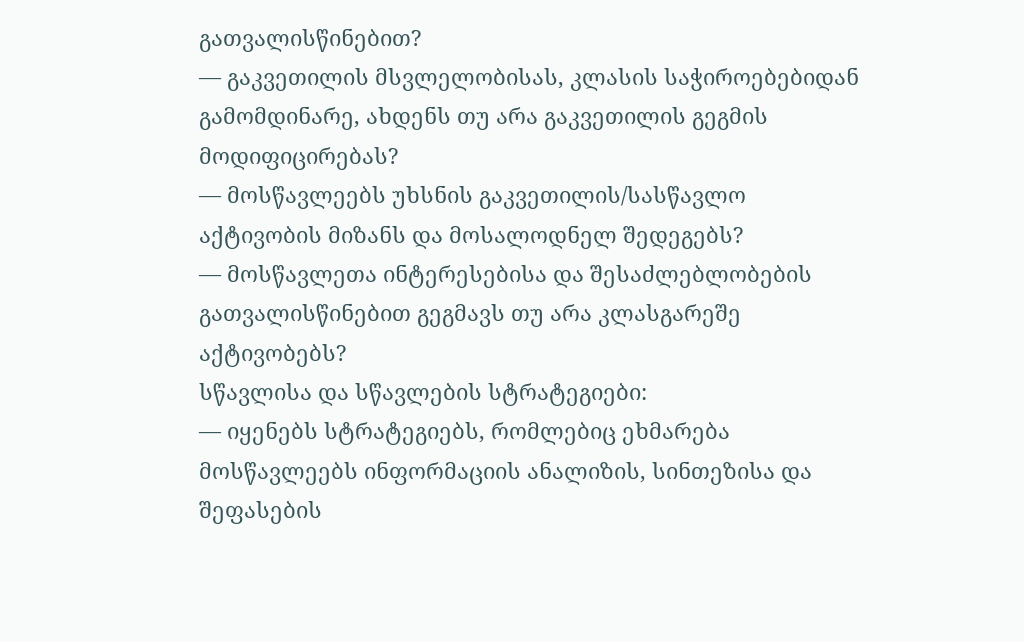გათვალისწინებით?
— გაკვეთილის მსვლელობისას, კლასის საჭიროებებიდან გამომდინარე, ახდენს თუ არა გაკვეთილის გეგმის მოდიფიცირებას?
— მოსწავლეებს უხსნის გაკვეთილის/სასწავლო აქტივობის მიზანს და მოსალოდნელ შედეგებს?
— მოსწავლეთა ინტერესებისა და შესაძლებლობების გათვალისწინებით გეგმავს თუ არა კლასგარეშე აქტივობებს?
სწავლისა და სწავლების სტრატეგიები:
— იყენებს სტრატეგიებს, რომლებიც ეხმარება მოსწავლეებს ინფორმაციის ანალიზის, სინთეზისა და შეფასების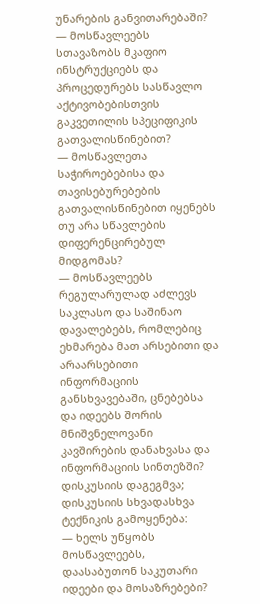უნარების განვითარებაში?
— მოსწავლეებს სთავაზობს მკაფიო ინსტრუქციებს და პროცედურებს სასწავლო აქტივობებისთვის გაკვეთილის სპეციფიკის გათვალისწინებით?
— მოსწავლეთა საჭიროებებისა და თავისებურებების გათვალისწინებით იყენებს თუ არა სწავლების დიფერენცირებულ მიდგომას?
— მოსწავლეებს რეგულარულად აძლევს საკლასო და საშინაო დავალებებს, რომლებიც ეხმარება მათ არსებითი და არაარსებითი ინფორმაციის განსხვავებაში, ცნებებსა და იდეებს შორის მნიშვნელოვანი კავშირების დანახვასა და ინფორმაციის სინთეზში?
დისკუსიის დაგეგმვა; დისკუსიის სხვადასხვა ტექნიკის გამოყენება:
— ხელს უწყობს მოსწავლეებს, დაასაბუთონ საკუთარი იდეები და მოსაზრებები?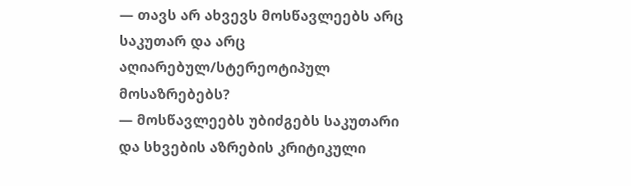— თავს არ ახვევს მოსწავლეებს არც საკუთარ და არც აღიარებულ/სტერეოტიპულ მოსაზრებებს?
— მოსწავლეებს უბიძგებს საკუთარი და სხვების აზრების კრიტიკული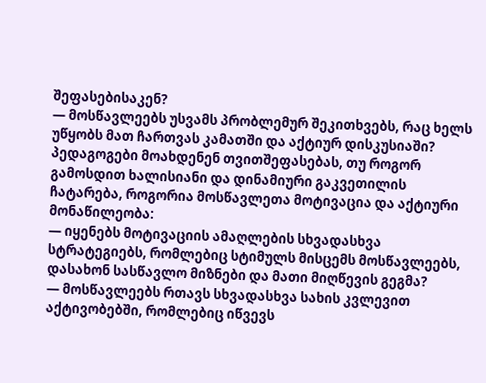შეფასებისაკენ?
— მოსწავლეებს უსვამს პრობლემურ შეკითხვებს, რაც ხელს უწყობს მათ ჩართვას კამათში და აქტიურ დისკუსიაში?
პედაგოგები მოახდენენ თვითშეფასებას, თუ როგორ გამოსდით ხალისიანი და დინამიური გაკვეთილის ჩატარება, როგორია მოსწავლეთა მოტივაცია და აქტიური მონაწილეობა:
— იყენებს მოტივაციის ამაღლების სხვადასხვა სტრატეგიებს, რომლებიც სტიმულს მისცემს მოსწავლეებს, დასახონ სასწავლო მიზნები და მათი მიღწევის გეგმა?
— მოსწავლეებს რთავს სხვადასხვა სახის კვლევით აქტივობებში, რომლებიც იწვევს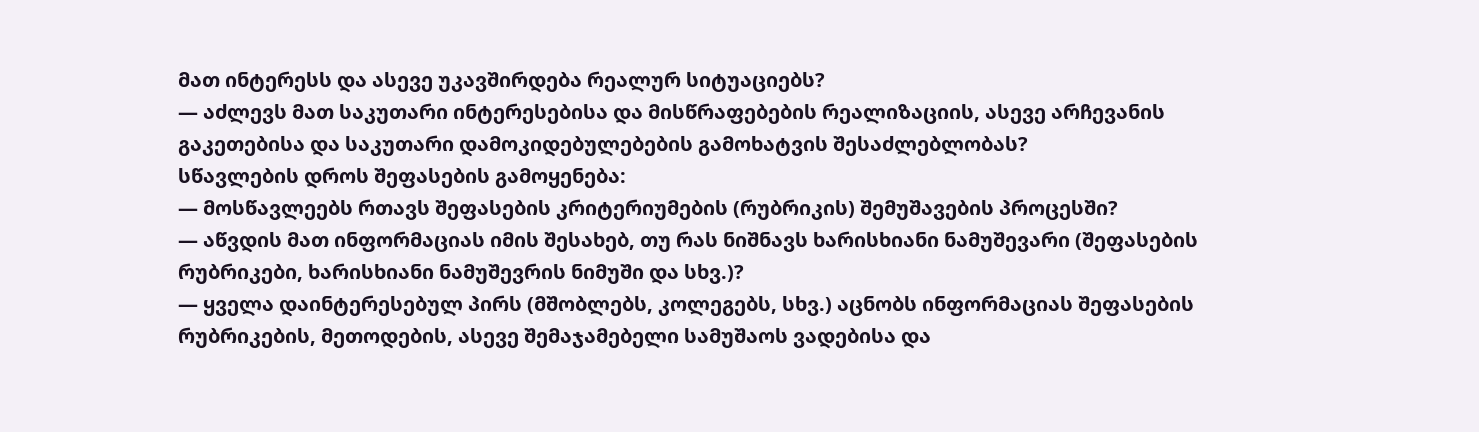მათ ინტერესს და ასევე უკავშირდება რეალურ სიტუაციებს?
— აძლევს მათ საკუთარი ინტერესებისა და მისწრაფებების რეალიზაციის, ასევე არჩევანის გაკეთებისა და საკუთარი დამოკიდებულებების გამოხატვის შესაძლებლობას?
სწავლების დროს შეფასების გამოყენება:
— მოსწავლეებს რთავს შეფასების კრიტერიუმების (რუბრიკის) შემუშავების პროცესში?
— აწვდის მათ ინფორმაციას იმის შესახებ, თუ რას ნიშნავს ხარისხიანი ნამუშევარი (შეფასების რუბრიკები, ხარისხიანი ნამუშევრის ნიმუში და სხვ.)?
— ყველა დაინტერესებულ პირს (მშობლებს, კოლეგებს, სხვ.) აცნობს ინფორმაციას შეფასების რუბრიკების, მეთოდების, ასევე შემაჯამებელი სამუშაოს ვადებისა და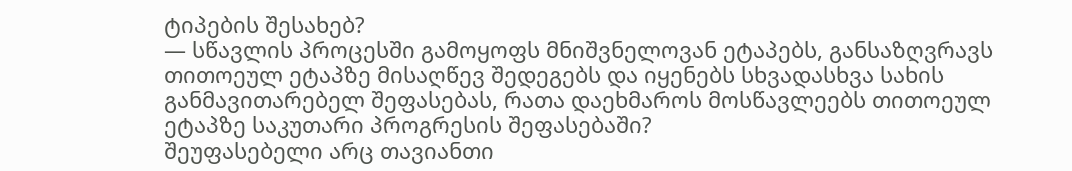ტიპების შესახებ?
— სწავლის პროცესში გამოყოფს მნიშვნელოვან ეტაპებს, განსაზღვრავს თითოეულ ეტაპზე მისაღწევ შედეგებს და იყენებს სხვადასხვა სახის განმავითარებელ შეფასებას, რათა დაეხმაროს მოსწავლეებს თითოეულ ეტაპზე საკუთარი პროგრესის შეფასებაში?
შეუფასებელი არც თავიანთი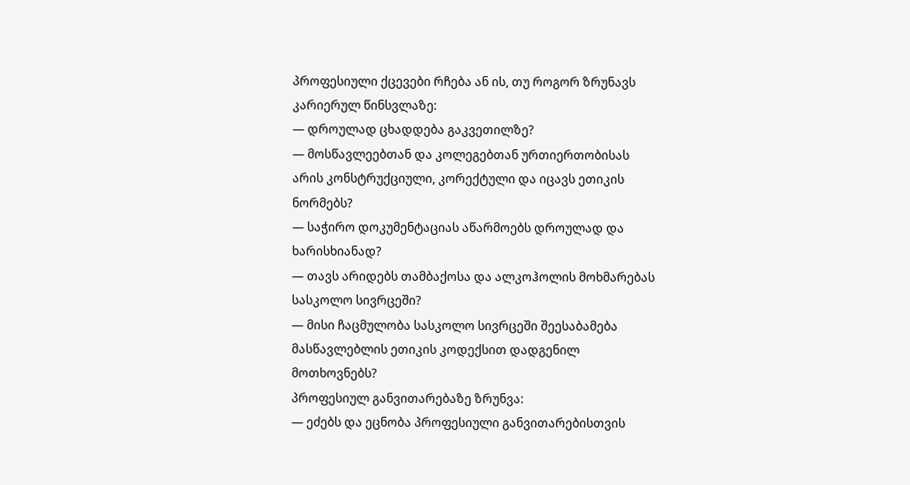პროფესიული ქცევები რჩება ან ის, თუ როგორ ზრუნავს კარიერულ წინსვლაზე:
— დროულად ცხადდება გაკვეთილზე?
— მოსწავლეებთან და კოლეგებთან ურთიერთობისას არის კონსტრუქციული, კორექტული და იცავს ეთიკის ნორმებს?
— საჭირო დოკუმენტაციას აწარმოებს დროულად და ხარისხიანად?
— თავს არიდებს თამბაქოსა და ალკოჰოლის მოხმარებას სასკოლო სივრცეში?
— მისი ჩაცმულობა სასკოლო სივრცეში შეესაბამება მასწავლებლის ეთიკის კოდექსით დადგენილ მოთხოვნებს?
პროფესიულ განვითარებაზე ზრუნვა:
— ეძებს და ეცნობა პროფესიული განვითარებისთვის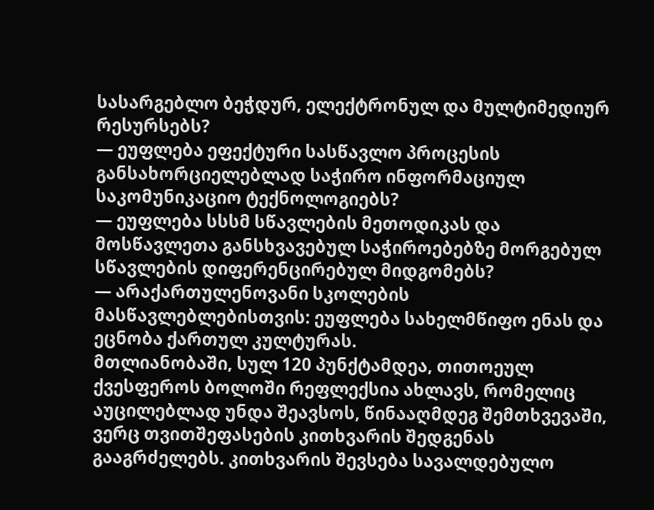სასარგებლო ბეჭდურ, ელექტრონულ და მულტიმედიურ რესურსებს?
— ეუფლება ეფექტური სასწავლო პროცესის განსახორციელებლად საჭირო ინფორმაციულ საკომუნიკაციო ტექნოლოგიებს?
— ეუფლება სსსმ სწავლების მეთოდიკას და მოსწავლეთა განსხვავებულ საჭიროებებზე მორგებულ სწავლების დიფერენცირებულ მიდგომებს?
— არაქართულენოვანი სკოლების მასწავლებლებისთვის: ეუფლება სახელმწიფო ენას და ეცნობა ქართულ კულტურას.
მთლიანობაში, სულ 120 პუნქტამდეა, თითოეულ ქვესფეროს ბოლოში რეფლექსია ახლავს, რომელიც აუცილებლად უნდა შეავსოს, წინააღმდეგ შემთხვევაში, ვერც თვითშეფასების კითხვარის შედგენას გააგრძელებს. კითხვარის შევსება სავალდებულო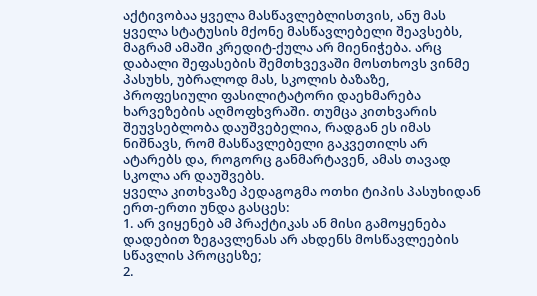აქტივობაა ყველა მასწავლებლისთვის, ანუ მას ყველა სტატუსის მქონე მასწავლებელი შეავსებს, მაგრამ ამაში კრედიტ-ქულა არ მიენიჭება. არც დაბალი შეფასების შემთხვევაში მოსთხოვს ვინმე პასუხს, უბრალოდ მას, სკოლის ბაზაზე, პროფესიული ფასილიტატორი დაეხმარება ხარვეზების აღმოფხვრაში. თუმცა კითხვარის შეუვსებლობა დაუშვებელია, რადგან ეს იმას ნიშნავს, რომ მასწავლებელი გაკვეთილს არ ატარებს და, როგორც განმარტავენ, ამას თავად სკოლა არ დაუშვებს.
ყველა კითხვაზე პედაგოგმა ოთხი ტიპის პასუხიდან ერთ-ერთი უნდა გასცეს:
1. არ ვიყენებ ამ პრაქტიკას ან მისი გამოყენება დადებით ზეგავლენას არ ახდენს მოსწავლეების სწავლის პროცესზე;
2.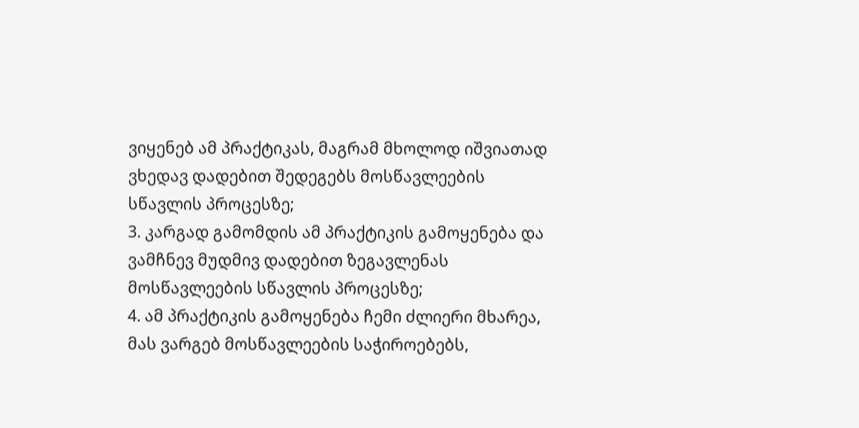ვიყენებ ამ პრაქტიკას, მაგრამ მხოლოდ იშვიათად ვხედავ დადებით შედეგებს მოსწავლეების სწავლის პროცესზე;
3. კარგად გამომდის ამ პრაქტიკის გამოყენება და ვამჩნევ მუდმივ დადებით ზეგავლენას მოსწავლეების სწავლის პროცესზე;
4. ამ პრაქტიკის გამოყენება ჩემი ძლიერი მხარეა, მას ვარგებ მოსწავლეების საჭიროებებს,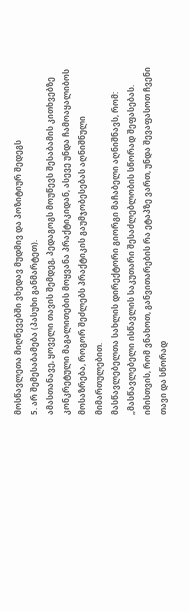მოსწავლეთა მიღწევებში ვხედავ მუდმივ და პოზიტიურ შედეგს
5. არ შემესაბამება (პასუხი განმარტეთ).
ამასთანავე, ყოველი თავის შემდეგ, პედაგოგს მოუწევს შესაბამის კითხვებზე კონკრეტული მაგალითების მოყვანა პრაქტიკიდან, ასევე უნდა ჩამოაყალიბოს მოსაზრება, როგორ შეძლებს პრაქტიკის გაუმჯობესებას აღნიშნული მიმართულებით.
მასწავლებელთა სახლის დირექტორი გიორგი მაჩაბელი აღნიშნავს, რომ: „მასწავლებელი ისწავლის საკუთარი შესაძლებლობის სწორად შეფასებას. იმისთვის, რომ ვნახოთ, განვითარების რა ეტაპზე ვართ, უნდა შევაფასოთ ჩვენი თავი და სწორად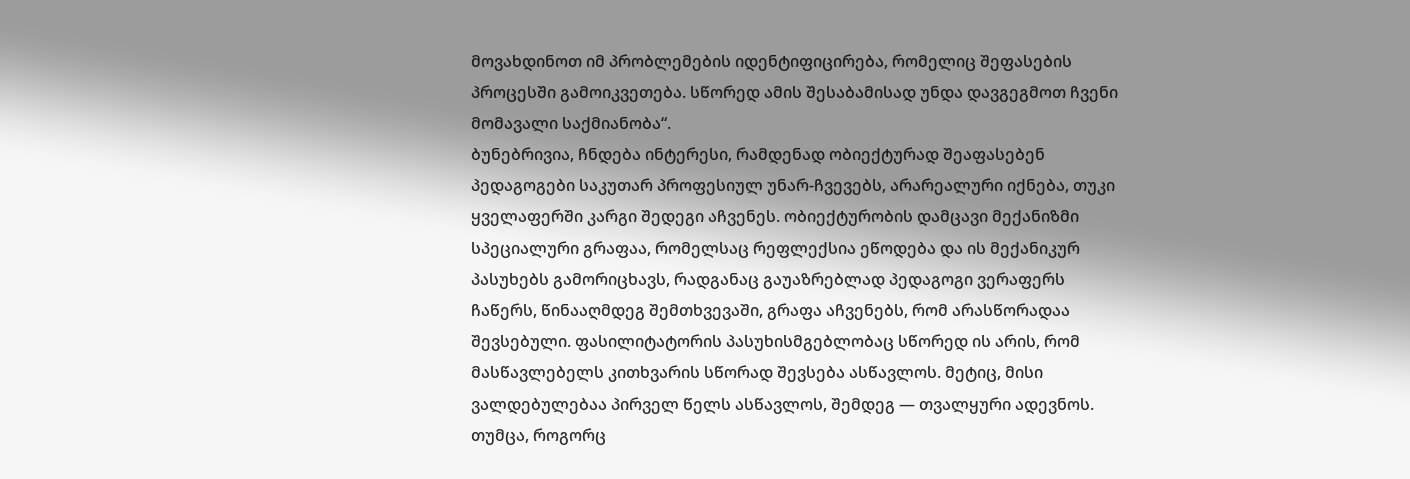მოვახდინოთ იმ პრობლემების იდენტიფიცირება, რომელიც შეფასების პროცესში გამოიკვეთება. სწორედ ამის შესაბამისად უნდა დავგეგმოთ ჩვენი მომავალი საქმიანობა“.
ბუნებრივია, ჩნდება ინტერესი, რამდენად ობიექტურად შეაფასებენ პედაგოგები საკუთარ პროფესიულ უნარ-ჩვევებს, არარეალური იქნება, თუკი ყველაფერში კარგი შედეგი აჩვენეს. ობიექტურობის დამცავი მექანიზმი სპეციალური გრაფაა, რომელსაც რეფლექსია ეწოდება და ის მექანიკურ პასუხებს გამორიცხავს, რადგანაც გაუაზრებლად პედაგოგი ვერაფერს ჩაწერს, წინააღმდეგ შემთხვევაში, გრაფა აჩვენებს, რომ არასწორადაა შევსებული. ფასილიტატორის პასუხისმგებლობაც სწორედ ის არის, რომ მასწავლებელს კითხვარის სწორად შევსება ასწავლოს. მეტიც, მისი ვალდებულებაა პირველ წელს ასწავლოს, შემდეგ — თვალყური ადევნოს. თუმცა, როგორც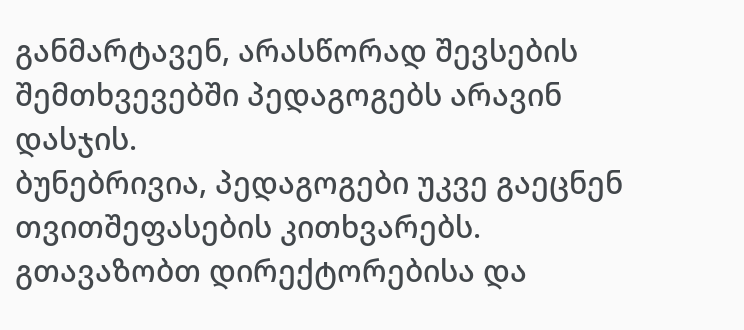განმარტავენ, არასწორად შევსების შემთხვევებში პედაგოგებს არავინ დასჯის.
ბუნებრივია, პედაგოგები უკვე გაეცნენ თვითშეფასების კითხვარებს. გთავაზობთ დირექტორებისა და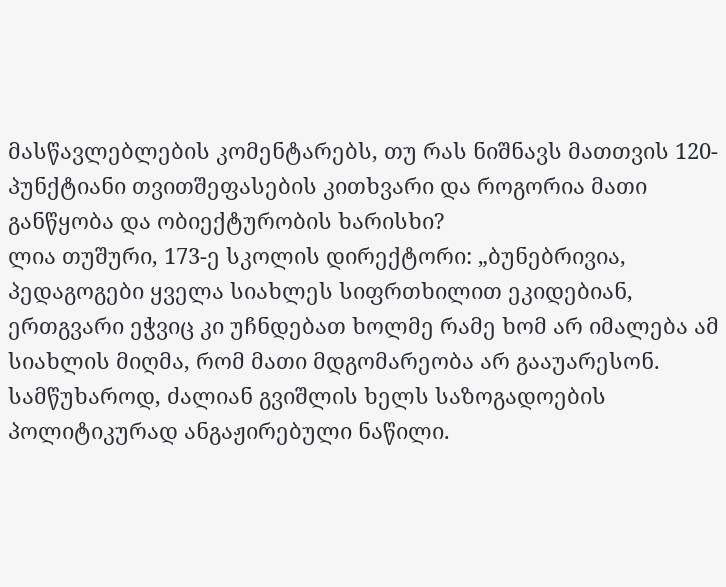მასწავლებლების კომენტარებს, თუ რას ნიშნავს მათთვის 120- პუნქტიანი თვითშეფასების კითხვარი და როგორია მათი განწყობა და ობიექტურობის ხარისხი?
ლია თუშური, 173-ე სკოლის დირექტორი: „ბუნებრივია, პედაგოგები ყველა სიახლეს სიფრთხილით ეკიდებიან, ერთგვარი ეჭვიც კი უჩნდებათ ხოლმე რამე ხომ არ იმალება ამ სიახლის მიღმა, რომ მათი მდგომარეობა არ გააუარესონ. სამწუხაროდ, ძალიან გვიშლის ხელს საზოგადოების პოლიტიკურად ანგაჟირებული ნაწილი.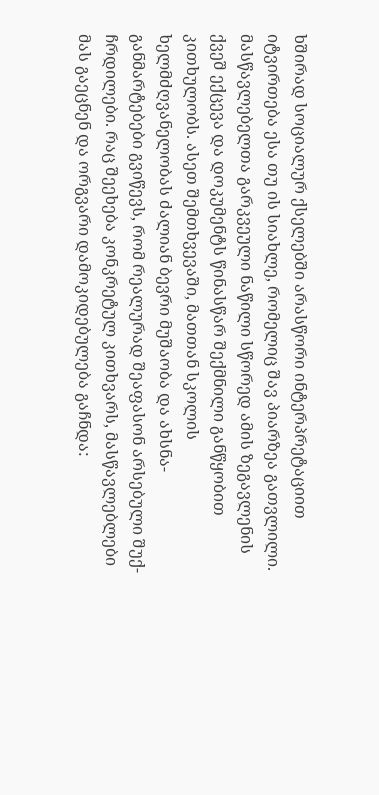ხშირად სოციალურ ქსელებში არასწორი ინტერპრეტაციით იტვირთება ესა თუ ის სიახლე, რომელიც შავ პიარზეა გათვლილი. მასწავლებელთა გარკვეული ნაწილი სწორედ ამის ზეგავლენის ქვეშ ექცევა და დოკუმენტს წინასწარ შექმნილი განწყობით კითხულობს. ასეთ შემთხვევაში, მათთან სკოლის ხელმძღვანელობას ძალიან ბევრი მუშაობა და ახსნა-განმარტებები გვიწევს, რომ რეალურად შეაფასონ არსებული შუქ-ჩრდილები. რაც შეეხება კონკრეტულ კითხვარს, მასწავლებლები მას გაეცნენ და ორგვარი დამოკიდებულება გაჩნდა: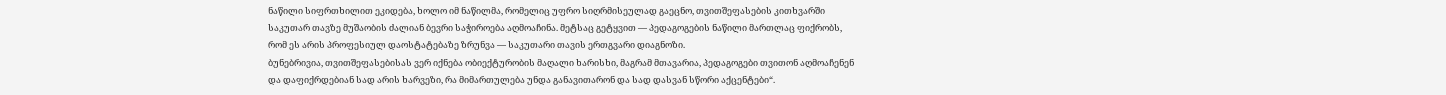ნაწილი სიფრთხილით ეკიდება, ხოლო იმ ნაწილმა, რომელიც უფრო სიღრმისეულად გაეცნო, თვითშეფასების კითხვარში საკუთარ თავზე მუშაობის ძალიან ბევრი საჭიროება აღმოაჩინა. მეტსაც გეტყვით — პედაგოგების ნაწილი მართლაც ფიქრობს, რომ ეს არის პროფესიულ დაოსტატებაზე ზრუნვა — საკუთარი თავის ერთგვარი დიაგნოზი.
ბუნებრივია, თვითშეფასებისას ვერ იქნება ობიექტურობის მაღალი ხარისხი, მაგრამ მთავარია, პედაგოგები თვითონ აღმოაჩენენ და დაფიქრდებიან სად არის ხარვეზი, რა მიმართულება უნდა განავითარონ და სად დასვან სწორი აქცენტები“.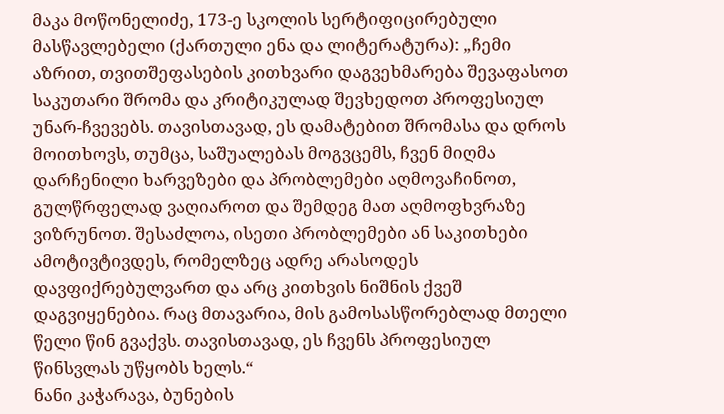მაკა მოწონელიძე, 173-ე სკოლის სერტიფიცირებული მასწავლებელი (ქართული ენა და ლიტერატურა): „ჩემი აზრით, თვითშეფასების კითხვარი დაგვეხმარება შევაფასოთ საკუთარი შრომა და კრიტიკულად შევხედოთ პროფესიულ უნარ-ჩვევებს. თავისთავად, ეს დამატებით შრომასა და დროს მოითხოვს, თუმცა, საშუალებას მოგვცემს, ჩვენ მიღმა დარჩენილი ხარვეზები და პრობლემები აღმოვაჩინოთ, გულწრფელად ვაღიაროთ და შემდეგ მათ აღმოფხვრაზე ვიზრუნოთ. შესაძლოა, ისეთი პრობლემები ან საკითხები ამოტივტივდეს, რომელზეც ადრე არასოდეს დავფიქრებულვართ და არც კითხვის ნიშნის ქვეშ დაგვიყენებია. რაც მთავარია, მის გამოსასწორებლად მთელი წელი წინ გვაქვს. თავისთავად, ეს ჩვენს პროფესიულ წინსვლას უწყობს ხელს.“
ნანი კაჭარავა, ბუნების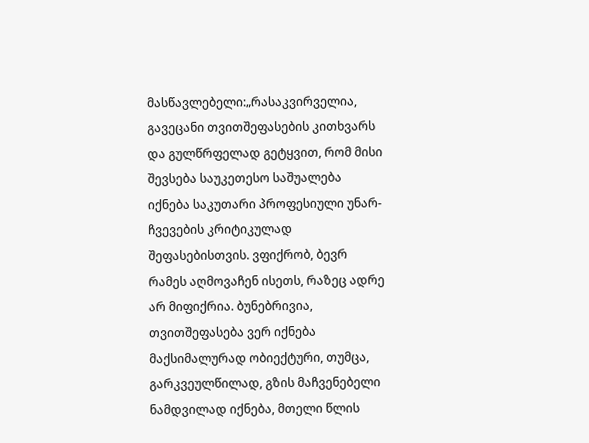მასწავლებელი:„რასაკვირველია, გავეცანი თვითშეფასების კითხვარს და გულწრფელად გეტყვით, რომ მისი შევსება საუკეთესო საშუალება იქნება საკუთარი პროფესიული უნარ-ჩვევების კრიტიკულად შეფასებისთვის. ვფიქრობ, ბევრ რამეს აღმოვაჩენ ისეთს, რაზეც ადრე არ მიფიქრია. ბუნებრივია, თვითშეფასება ვერ იქნება მაქსიმალურად ობიექტური, თუმცა, გარკვეულწილად, გზის მაჩვენებელი ნამდვილად იქნება, მთელი წლის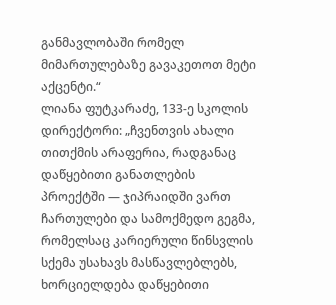განმავლობაში რომელ მიმართულებაზე გავაკეთოთ მეტი აქცენტი.“
ლიანა ფუტკარაძე, 133-ე სკოლის დირექტორი: „ჩვენთვის ახალი თითქმის არაფერია, რადგანაც დაწყებითი განათლების პროექტში — ჯიპრაიდში ვართ ჩართულები და სამოქმედო გეგმა, რომელსაც კარიერული წინსვლის სქემა უსახავს მასწავლებლებს, ხორციელდება დაწყებითი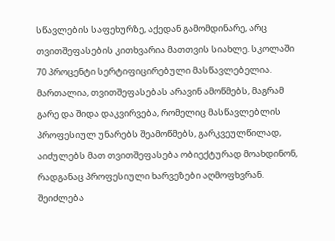სწავლების საფეხურზე, აქედან გამომდინარე, არც თვითშეფასების კითხვარია მათთვის სიახლე. სკოლაში 70 პროცენტი სერტიფიცირებული მასწავლებელია. მართალია, თვითშეფასებას არავინ ამოწმებს, მაგრამ გარე და შიდა დაკვირვება, რომელიც მასწავლებლის პროფესიულ უნარებს შეამოწმებს, გარკვეულწილად, აიძულებს მათ თვითშეფასება ობიექტურად მოახდინონ, რადგანაც პროფესიული ხარვეზები აღმოფხვრან. შეიძლება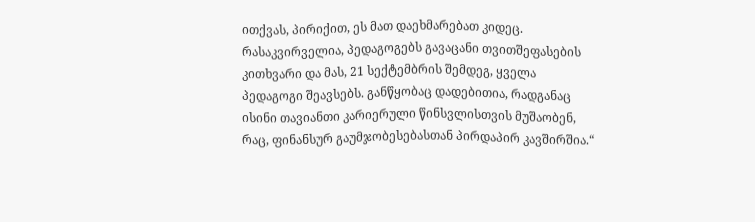ითქვას, პირიქით, ეს მათ დაეხმარებათ კიდეც. რასაკვირველია, პედაგოგებს გავაცანი თვითშეფასების კითხვარი და მას, 21 სექტემბრის შემდეგ, ყველა პედაგოგი შეავსებს. განწყობაც დადებითია, რადგანაც ისინი თავიანთი კარიერული წინსვლისთვის მუშაობენ, რაც, ფინანსურ გაუმჯობესებასთან პირდაპირ კავშირშია.“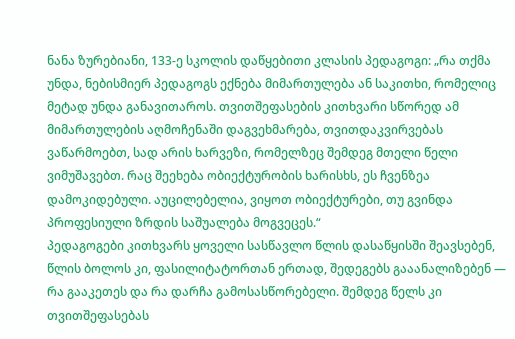ნანა ზურებიანი, 133-ე სკოლის დაწყებითი კლასის პედაგოგი: „რა თქმა უნდა, ნებისმიერ პედაგოგს ექნება მიმართულება ან საკითხი, რომელიც მეტად უნდა განავითაროს. თვითშეფასების კითხვარი სწორედ ამ მიმართულების აღმოჩენაში დაგვეხმარება, თვითდაკვირვებას ვაწარმოებთ, სად არის ხარვეზი, რომელზეც შემდეგ მთელი წელი ვიმუშავებთ. რაც შეეხება ობიექტურობის ხარისხს, ეს ჩვენზეა დამოკიდებული. აუცილებელია, ვიყოთ ობიექტურები, თუ გვინდა პროფესიული ზრდის საშუალება მოგვეცეს.“
პედაგოგები კითხვარს ყოველი სასწავლო წლის დასაწყისში შეავსებენ, წლის ბოლოს კი, ფასილიტატორთან ერთად, შედეგებს გააანალიზებენ — რა გააკეთეს და რა დარჩა გამოსასწორებელი. შემდეგ წელს კი თვითშეფასებას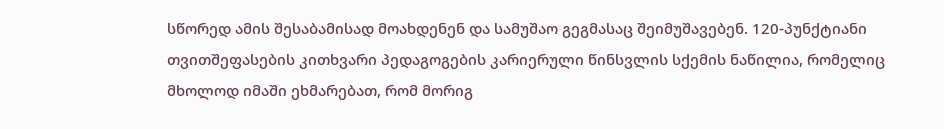სწორედ ამის შესაბამისად მოახდენენ და სამუშაო გეგმასაც შეიმუშავებენ. 120-პუნქტიანი თვითშეფასების კითხვარი პედაგოგების კარიერული წინსვლის სქემის ნაწილია, რომელიც მხოლოდ იმაში ეხმარებათ, რომ მორიგ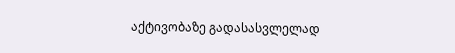აქტივობაზე გადასასვლელად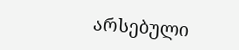არსებული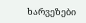ხარვეზები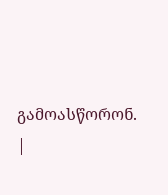გამოასწორონ.
|